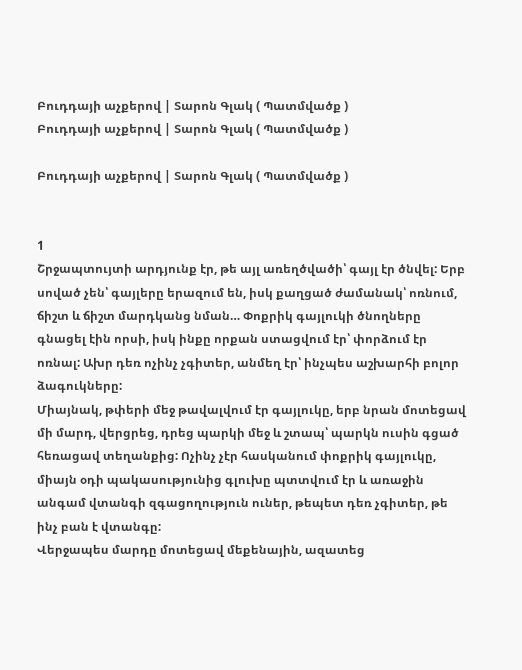Բուդդայի աչքերով | Տարոն Գլակ ( Պատմվածք )
Բուդդայի աչքերով | Տարոն Գլակ ( Պատմվածք )

Բուդդայի աչքերով | Տարոն Գլակ ( Պատմվածք )


1
Շրջապտույտի արդյունք էր, թե այլ առեղծվածի՝ գայլ էր ծնվել: Երբ սոված չեն՝ գայլերը երազում են, իսկ քաղցած ժամանակ՝ ոռնում, ճիշտ և ճիշտ մարդկանց նման… Փոքրիկ գայլուկի ծնողները գնացել էին որսի, իսկ ինքը որքան ստացվում էր՝ փորձում էր ոռնալ: Ախր դեռ ոչինչ չգիտեր, անմեղ էր՝ ինչպես աշխարհի բոլոր ձագուկները:
Միայնակ, թփերի մեջ թավալվում էր գայլուկը, երբ նրան մոտեցավ մի մարդ, վերցրեց, դրեց պարկի մեջ և շտապ՝ պարկն ուսին գցած հեռացավ տեղանքից: Ոչինչ չէր հասկանում փոքրիկ գայլուկը, միայն օդի պակասությունից գլուխը պտտվում էր և առաջին անգամ վտանգի զգացողություն ուներ, թեպետ դեռ չգիտեր, թե ինչ բան է վտանգը:
Վերջապես մարդը մոտեցավ մեքենային, ազատեց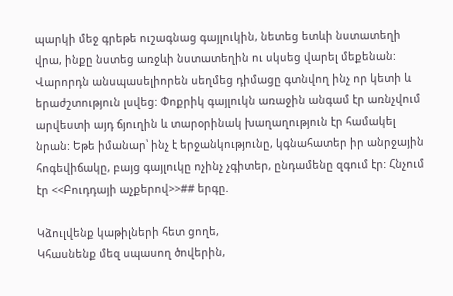պարկի մեջ գրեթե ուշագնաց գայլուկին, նետեց ետևի նստատեղի վրա, ինքը նստեց առջևի նստատեղին ու սկսեց վարել մեքենան: Վարորդն անսպասելիորեն սեղմեց դիմացը գտնվող ինչ որ կետի և երաժշտություն լսվեց: Փոքրիկ գայլուկն առաջին անգամ էր առնչվում արվեստի այդ ճյուղին և տարօրինակ խաղաղություն էր համակել նրան: Եթե իմանար՝ ինչ է երջանկությունը, կգնահատեր իր անրջային հոգեվիճակը, բայց գայլուկը ոչինչ չգիտեր, ընդամենը զգում էր: Հնչում էր <<Բուդդայի աչքերով>>## երգը.

Կձուլվենք կաթիլների հետ ցողե,
Կհասնենք մեզ սպասող ծովերին,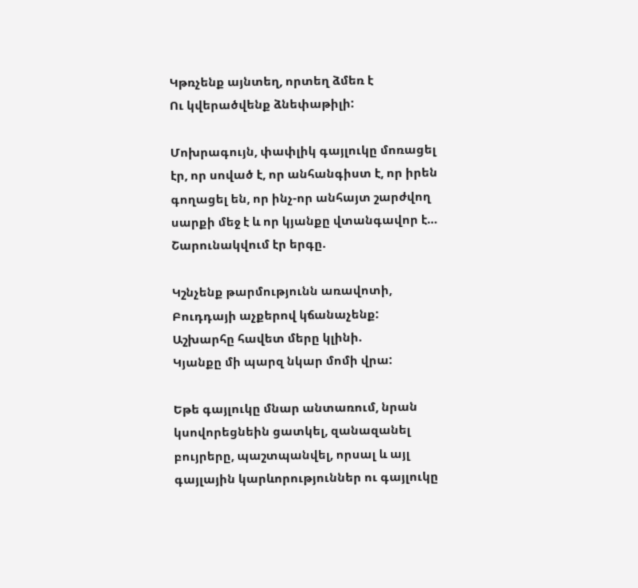Կթռչենք այնտեղ, որտեղ ձմեռ է
Ու կվերածվենք ձնեփաթիլի:

Մոխրագույն, փափլիկ գայլուկը մոռացել էր, որ սոված է, որ անհանգիստ է, որ իրեն գողացել են, որ ինչ-որ անհայտ շարժվող սարքի մեջ է և որ կյանքը վտանգավոր է… Շարունակվում էր երգը.

Կշնչենք թարմությունն առավոտի,
Բուդդայի աչքերով կճանաչենք:
Աշխարհը հավետ մերը կլինի.
Կյանքը մի պարզ նկար մոմի վրա:

Եթե գայլուկը մնար անտառում, նրան կսովորեցնեին ցատկել, զանազանել բույրերը, պաշտպանվել, որսալ և այլ գայլային կարևորություններ ու գայլուկը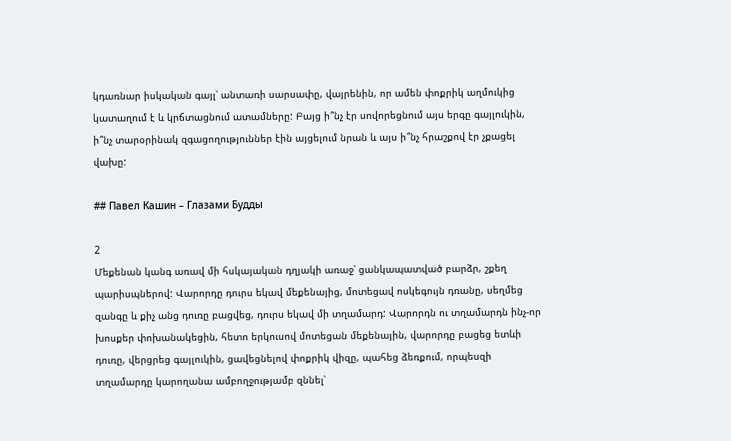կդառնար իսկական գայլ՝ անտառի սարսափը, վայրենին, որ ամեն փոքրիկ աղմուկից կատաղում է և կրճտացնում ատամները: Բայց ի՞նչ էր սովորեցնում այս երգը գայլուկին, ի՞նչ տարօրինակ զգացողություններ էին այցելում նրան և այս ի՞նչ հրաշքով էր չքացել վախը:

## Павел Кашин – Глазами Будды

2
Մեքենան կանգ առավ մի հսկայական դղյակի առաջ՝ ցանկապատված բարձր, շքեղ պարիսպներով: Վարորդը դուրս եկավ մեքենայից, մոտեցավ ոսկեգույն դռանը, սեղմեց զանգը և քիչ անց դուռը բացվեց, դուրս եկավ մի տղամարդ: Վարորդն ու տղամարդն ինչ-որ խոսքեր փոխանակեցին, հետո երկուսով մոտեցան մեքենային, վարորդը բացեց ետևի դուռը, վերցրեց գայլուկին, ցավեցնելով փոքրիկ վիզը, պահեց ձեռքում, որպեսզի տղամարդը կարողանա ամբողջությամբ զննել՝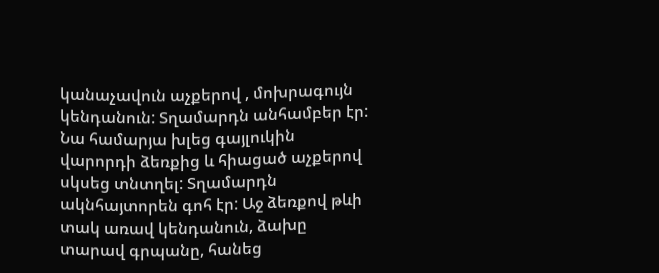կանաչավուն աչքերով , մոխրագույն կենդանուն: Տղամարդն անհամբեր էր: Նա համարյա խլեց գայլուկին վարորդի ձեռքից և հիացած աչքերով սկսեց տնտղել: Տղամարդն ակնհայտորեն գոհ էր: Աջ ձեռքով թևի տակ առավ կենդանուն, ձախը տարավ գրպանը, հանեց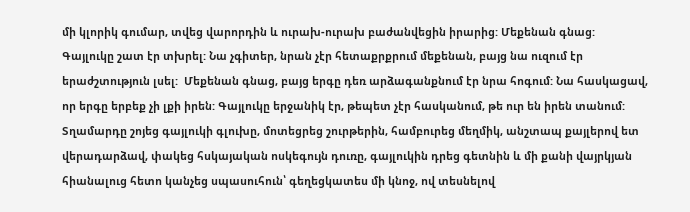մի կլորիկ գումար, տվեց վարորդին և ուրախ-ուրախ բաժանվեցին իրարից: Մեքենան գնաց:
Գայլուկը շատ էր տխրել: Նա չգիտեր, նրան չէր հետաքրքրում մեքենան, բայց նա ուզում էր երաժշտություն լսել:  Մեքենան գնաց, բայց երգը դեռ արձագանքնում էր նրա հոգում: Նա հասկացավ, որ երգը երբեք չի լքի իրեն: Գայլուկը երջանիկ էր, թեպետ չէր հասկանում, թե ուր են իրեն տանում:
Տղամարդը շոյեց գայլուկի գլուխը, մոտեցրեց շուրթերին, համբուրեց մեղմիկ, անշտապ քայլերով ետ վերադարձավ, փակեց հսկայական ոսկեգույն դուռը, գայլուկին դրեց գետնին և մի քանի վայրկյան հիանալուց հետո կանչեց սպասուհուն՝ գեղեցկատես մի կնոջ, ով տեսնելով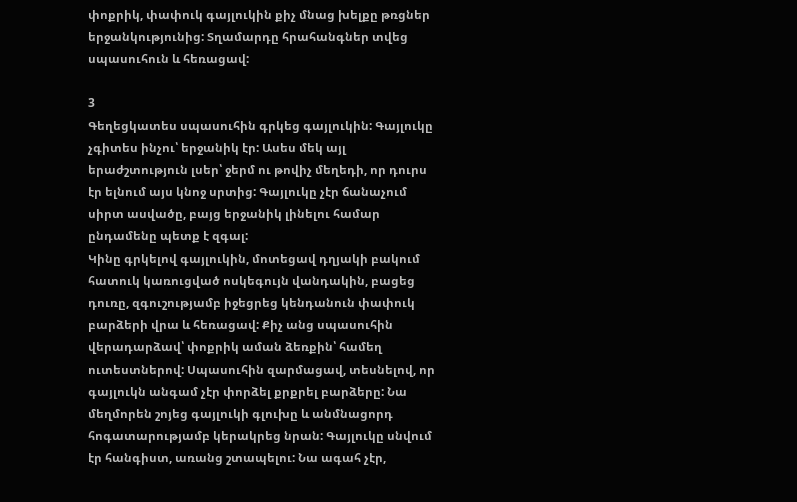փոքրիկ, փափուկ գայլուկին քիչ մնաց խելքը թռցներ երջանկությունից: Տղամարդը հրահանգներ տվեց սպասուհուն և հեռացավ:

3
Գեղեցկատես սպասուհին գրկեց գայլուկին: Գայլուկը չգիտես ինչու՝ երջանիկ էր: Ասես մեկ այլ երաժշտություն լսեր՝ ջերմ ու թովիչ մեղեդի, որ դուրս էր ելնում այս կնոջ սրտից: Գայլուկը չէր ճանաչում սիրտ ասվածը, բայց երջանիկ լինելու համար ընդամենը պետք է զգալ:
Կինը գրկելով գայլուկին, մոտեցավ դղյակի բակում հատուկ կառուցված ոսկեգույն վանդակին, բացեց դուռը, զգուշությամբ իջեցրեց կենդանուն փափուկ բարձերի վրա և հեռացավ: Քիչ անց սպասուհին վերադարձավ՝ փոքրիկ աման ձեռքին՝ համեղ ուտեստներով: Սպասուհին զարմացավ, տեսնելով, որ գայլուկն անգամ չէր փորձել քրքրել բարձերը: Նա մեղմորեն շոյեց գայլուկի գլուխը և անմնացորդ հոգատարությամբ կերակրեց նրան: Գայլուկը սնվում էր հանգիստ, առանց շտապելու: Նա ագահ չէր,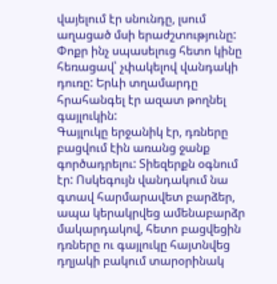վայելում էր սնունդը, լսում աղացած մսի երաժշտությունը:
Փոքր ինչ սպասելուց հետո կինը հեռացավ՝ չփակելով վանդակի դուռը: Երևի տղամարդը հրահանգել էր ազատ թողնել գայլուկին:
Գայլուկը երջանիկ էր, դռները բացվում էին առանց ջանք գործադրելու: Տիեզերքն օգնում էր: Ոսկեգույն վանդակում նա գտավ հարմարավետ բարձեր, ապա կերակրվեց ամենաբարձր մակարդակով, հետո բացվեցին դռները ու գայլուկը հայտնվեց դղյակի բակում տարօրինակ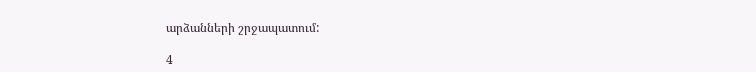արձանների շրջապատում:

4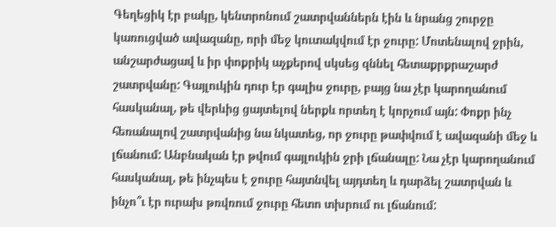Գեղեցիկ էր բակը, կենտրոնում շատրվաններն էին և նրանց շուրջը կառուցված ավազանը, որի մեջ կուտակվում էր ջուրը: Մոտենալով ջրին, անշարժացավ և իր փոքրիկ աչքերով սկսեց զննել հետաքրքրաշարժ շատրվանը: Գայլուկին դուր էր գալիս ջուրը, բայց նա չէր կարողանում հասկանալ, թե վերևից ցայտելով ներքև որտեղ է կորչում այն: Փոքր ինչ հեռանալով շատրվանից նա նկատեց, որ ջուրը թափվում է ավազանի մեջ և լճանում: Անբնական էր թվում գայլուկին ջրի լճանալը: Նա չէր կարողանում հասկանալ, թե ինչպես է ջուրը հայտնվել այդտեղ և դարձել շատրվան և ինչո՞ւ էր ուրախ թռվռում ջուրը հետո տխրում ու լճանում: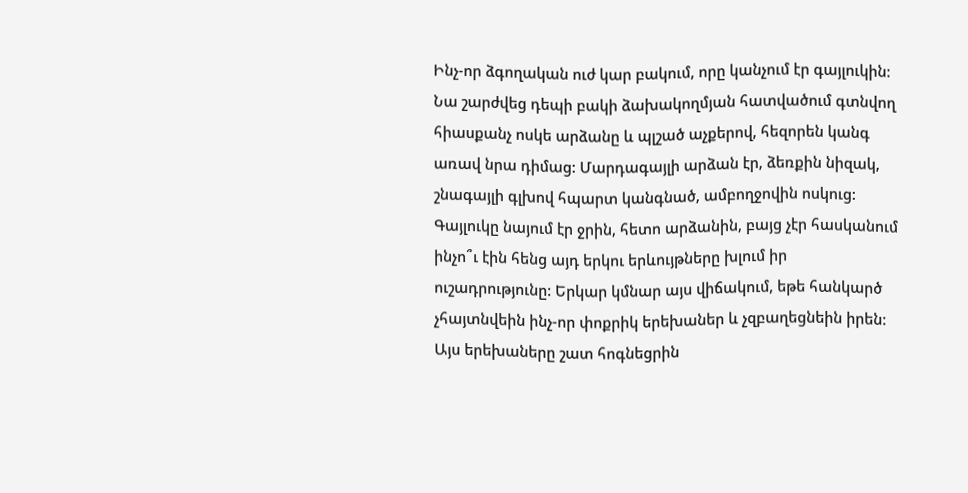Ինչ-որ ձգողական ուժ կար բակում, որը կանչում էր գայլուկին: Նա շարժվեց դեպի բակի ձախակողմյան հատվածում գտնվող հիասքանչ ոսկե արձանը և պլշած աչքերով, հեզորեն կանգ առավ նրա դիմաց: Մարդագայլի արձան էր, ձեռքին նիզակ, շնագայլի գլխով հպարտ կանգնած, ամբողջովին ոսկուց: Գայլուկը նայում էր ջրին, հետո արձանին, բայց չէր հասկանում ինչո՞ւ էին հենց այդ երկու երևույթները խլում իր ուշադրությունը: Երկար կմնար այս վիճակում, եթե հանկարծ չհայտնվեին ինչ-որ փոքրիկ երեխաներ և չզբաղեցնեին իրեն: Այս երեխաները շատ հոգնեցրին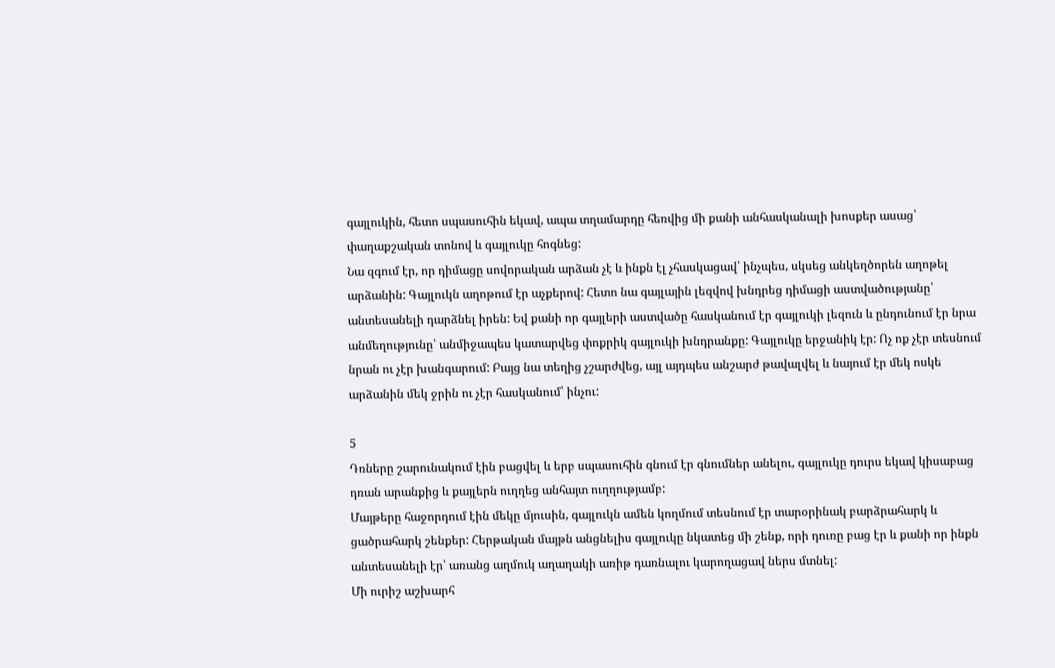գայլուկին, հետո սպասուհին եկավ, ապա տղամարդը հեռվից մի քանի անհասկանալի խոսքեր ասաց՝ փաղաքշական տոնով և գայլուկը հոգնեց:
Նա զգում էր, որ դիմացը սովորական արձան չէ և ինքն էլ չհասկացավ՝ ինչպես, սկսեց անկեղծորեն աղոթել արձանին: Գայլուկն աղոթում էր աչքերով: Հետո նա գայլային լեզվով խնդրեց դիմացի աստվածությանը՝ անտեսանելի դարձնել իրեն: Եվ քանի որ գայլերի աստվածը հասկանում էր գայլուկի լեզուն և ընդունում էր նրա անմեղությունը՝ անմիջապես կատարվեց փոքրիկ գայլուկի խնդրանքը: Գայլուկը երջանիկ էր: Ոչ ոք չէր տեսնում նրան ու չէր խանգարում: Բայց նա տեղից չշարժվեց, այլ այդպես անշարժ թավալվել և նայում էր մեկ ոսկե արձանին մեկ ջրին ու չէր հասկանում՝ ինչու:

5
Դռները շարունակում էին բացվել և երբ սպասուհին գնում էր գնումներ անելու, գայլուկը դուրս եկավ կիսաբաց դռան արանքից և քայլերն ուղղեց անհայտ ուղղությամբ:
Մայթերը հաջորդում էին մեկը մյուսին, գայլուկն ամեն կողմում տեսնում էր տարօրինակ բարձրահարկ և ցածրահարկ շենքեր: Հերթական մայթն անցնելիս գայլուկը նկատեց մի շենք, որի դուռը բաց էր և քանի որ ինքն անտեսանելի էր՝ առանց աղմուկ աղաղակի առիթ դառնալու կարողացավ ներս մտնել:
Մի ուրիշ աշխարհ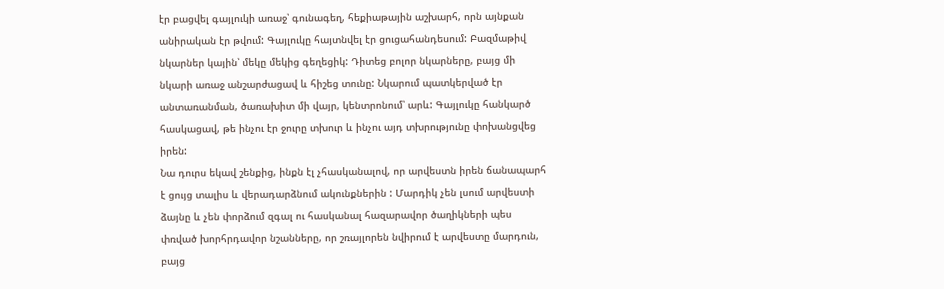էր բացվել գայլուկի առաջ՝ գունագեղ, հեքիաթային աշխարհ, որն այնքան անիրական էր թվում: Գայլուկը հայտնվել էր ցուցահանդեսում: Բազմաթիվ նկարներ կային՝ մեկը մեկից գեղեցիկ: Դիտեց բոլոր նկարները, բայց մի նկարի առաջ անշարժացավ և հիշեց տունը: Նկարում պատկերված էր անտառանման, ծառախիտ մի վայր, կենտրոնում՝ արև: Գայլուկը հանկարծ հասկացավ, թե ինչու էր ջուրը տխուր և ինչու այդ տխրությունը փոխանցվեց իրեն:
Նա դուրս եկավ շենքից, ինքն էլ չհասկանալով, որ արվեստն իրեն ճանապարհ է ցույց տալիս և վերադարձնում ակունքներին : Մարդիկ չեն լսում արվեստի ձայնը և չեն փորձում զգալ ու հասկանալ հազարավոր ծաղիկների պես փռված խորհրդավոր նշանները, որ շռայլորեն նվիրում է արվեստը մարդուն, բայց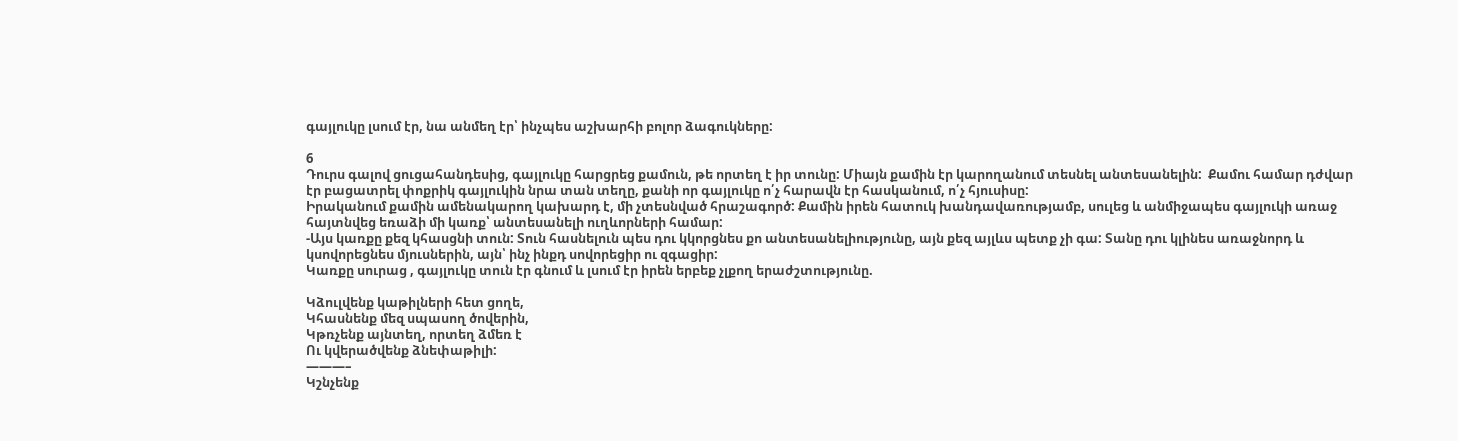գայլուկը լսում էր, նա անմեղ էր՝ ինչպես աշխարհի բոլոր ձագուկները:

6
Դուրս գալով ցուցահանդեսից, գայլուկը հարցրեց քամուն, թե որտեղ է իր տունը: Միայն քամին էր կարողանում տեսնել անտեսանելին:  Քամու համար դժվար էր բացատրել փոքրիկ գայլուկին նրա տան տեղը, քանի որ գայլուկը ո՛չ հարավն էր հասկանում, ո՛չ հյուսիսը:
Իրականում քամին ամենակարող կախարդ է, մի չտեսնված հրաշագործ: Քամին իրեն հատուկ խանդավառությամբ, սուլեց և անմիջապես գայլուկի առաջ հայտնվեց եռաձի մի կառք՝ անտեսանելի ուղևորների համար:
-Այս կառքը քեզ կհասցնի տուն: Տուն հասնելուն պես դու կկորցնես քո անտեսանելիությունը, այն քեզ այլևս պետք չի գա: Տանը դու կլինես առաջնորդ և կսովորեցնես մյուսներին, այն՝ ինչ ինքդ սովորեցիր ու զգացիր:
Կառքը սուրաց , գայլուկը տուն էր գնում և լսում էր իրեն երբեք չլքող երաժշտությունը.

Կձուլվենք կաթիլների հետ ցողե,
Կհասնենք մեզ սպասող ծովերին,
Կթռչենք այնտեղ, որտեղ ձմեռ է
Ու կվերածվենք ձնեփաթիլի:
———–
Կշնչենք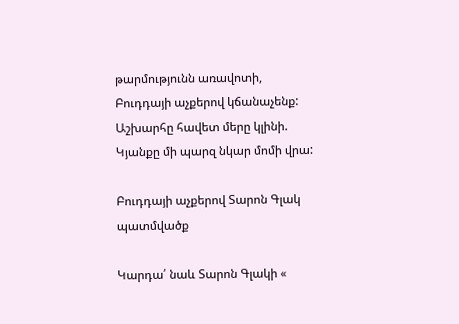թարմությունն առավոտի,
Բուդդայի աչքերով կճանաչենք:
Աշխարհը հավետ մերը կլինի.
Կյանքը մի պարզ նկար մոմի վրա:

Բուդդայի աչքերով Տարոն Գլակ պատմվածք

Կարդա՛ նաև Տարոն Գլակի «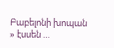Բաբելոնի խոպան » էսսեն …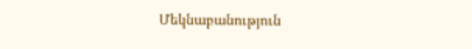Մեկնաբանություն